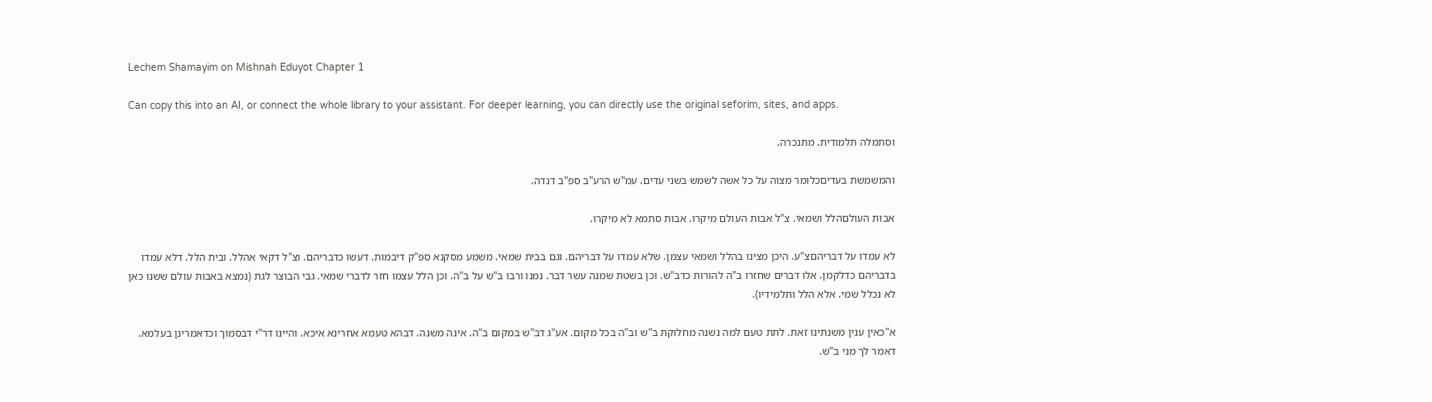Lechem Shamayim on Mishnah Eduyot Chapter 1

Can copy this into an AI, or connect the whole library to your assistant. For deeper learning, you can directly use the original seforim, sites, and apps.

וסתמלה תלמודית. מתנכרה.

והמשמשת בעדיםכלומר מצוה על כל אשה לשמש בשני עדים. עמ"ש הרע"ב ספ"ב דנדה.

אבות העולםהלל ושמאי. צ"ל אבות העולם מיקרו. אבות סתמא לא מיקרו.

לא עמדו על דבריהםצ"ע. היכן מצינו בהלל ושמאי עצמן. שלא עמדו על דבריהם. וגם בבית שמאי. משמע מסקנא ספ"ק דיבמות. דעשו כדבריהם. וצ"ל דקאי אהלל. ובית הלל. דלא עמדו בדבריהם כדלקמן. אלו דברים שחזרו ב"ה להורות כדב"ש. וכן בשטת שמנה עשר דבר. נמנו ורבו ב"ש על ב"ה. וכן הלל עצמו חזר לדברי שמאי. גבי הבוצר לגת (נמצא באבות עולם ששנו כאן לא נכלל שמי. אלא הלל ותלמידיו).

א"כאין ענין משנתינו זאת. לתת טעם למה נשנה מחלוקת ב"ש וב"ה בכל מקום. אע"ג דב"ש במקום ב"ה. אינה משנה. דבהא טעמא אחרינא איכא. והיינו דר"י דבסמוך וכדאמרינן בעלמא. דאמר לך מני ב"ש.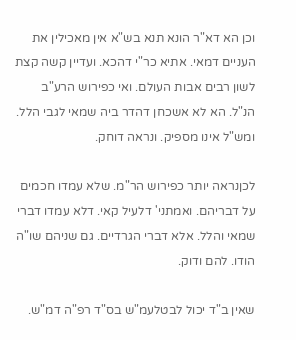וכן הא דא"ר הונא תנא בש"א אין מאכילין את העניים דמאי. אתיא כר"י דהכא. ועדיין קשה קצת לשון רבים אבות העולם. ואי כפירוש הרע"ב הנ"ל. הא לא אשכחן דהדר ביה שמאי לגבי הלל. ומש"ל אינו מספיק. ונראה דוחק.

לכןנראה יותר כפירוש הר"מ. שלא עמדו חכמים על דבריהם. ואמתני' דלעיל קאי. דלא עמדו דברי שמאי והלל. אלא דברי הגרדיים. גם שניהם שו"ה הודו. להם ודוק.

שאין ב"ד יכול לבטלעמ"ש בס"ד רפ"ה דמ"ש.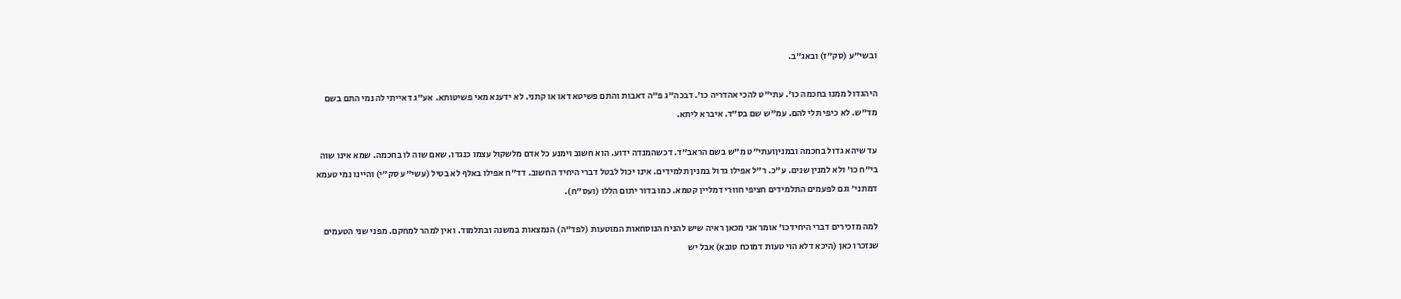ובשי"ע (סק"ז) ובאג"ב.

היהגדול ממנו בחכמה כו'. עתי"ט להכי אהדריה כו'. דבכה"ג פ"ה דאבות והתם פשיטא דאו או קתני. לא ידענא מאי פשיטותא. אע"ג דאייתי לה נמי התם בשם מד"ש. לא כיפי תלי להם. עמ"ש שם בס"ד. איברא ליתא.

עד שיהא גדול בחכמה ובמניןועתי"ט מ"ש בשם הראב"ד. דכשהמנדה ידוע. הוא חשוב וימנע כל אדם מלשקול עצמו כנגדו. שאם שוה לו בחכמה. שמא אינו שוה בי"ח כו' ולא למנין שנים. ע"כ. ר"ל אפילו גדול במנין תלמידים. אינו יכול לבטל דברי היחיד החשוב. דד"ח אפילו באלף לא בטיל (עשי"ע סק"י) והיינו נמי טעמא דמתני' וגם לפעמים התלמידים חציפי חוורי דמליין קטמא. כמו בדור יתום הללו (ועס"ח).

למה מזכירים דברי היחידכו' אומר אני מכאן ראיה שיש להניח הנוסחאות המוטעות (לפד"ה) הנמצאות במשנה ובתלמוד. ואין למהר למחקם. מפני שני הטעמים שנזכרו כאן (היכא דלא הוי טעות דמוכח טובא) אבל יש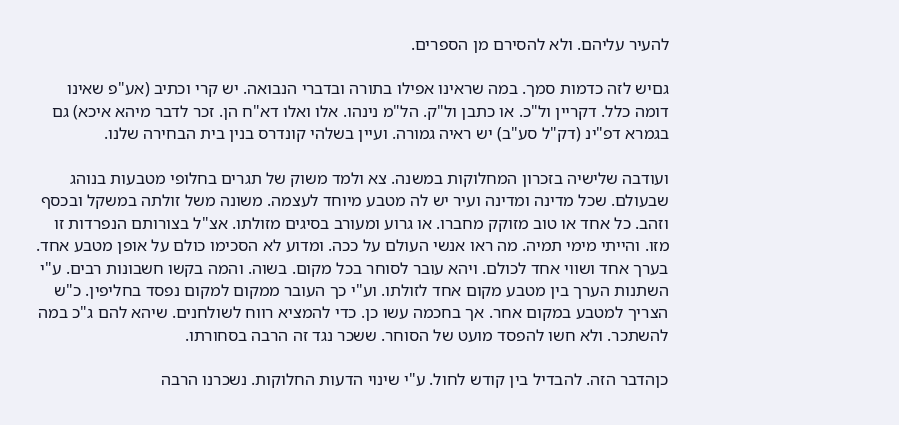להעיר עליהם. ולא להסירם מן הספרים.

גםיש לזה כדמות סמך. במה שראינו אפילו בתורה ובדברי הנבואה. יש קרי וכתיב (אע"פ שאינו דומה כלל. דקריין ול"כ. או כתבן ול"ק. הל"מ נינהו. אלו ואלו דא"ח הן. זכר לדבר מיהא איכא) גם בגמרא דפ"ינ (דק"ל סע"ב) יש ראיה גמורה. ועיין בשלהי קונדרס בנין בית הבחירה שלנו.

ועודבה שלישיה בזכרון המחלוקות במשנה. צא ולמד משוק של תגרים בחלופי מטבעות בנוהג שבעולם. שכל מדינה ומדינה ועיר יש לה מטבע מיוחד לעצמה. משונה משל זולתה במשקל ובכסף וזהב. כל אחד או טוב מזוקק מחברו. או גרוע ומעורב בסיגים מזולתו. אצ"ל בצורותם הנפרדות זו מזו. והייתי מימי תמיה. מה ראו אנשי העולם על ככה. ומדוע לא הסכימו כולם על אופן מטבע אחד. בערך אחד ושווי אחד לכולם. ויהא עובר לסוחר בכל מקום. בשוה. והמה בקשו חשבונות רבים. ע"י השתנות הערך בין מטבע מקום אחד לזולתו. וע"י כך העובר ממקום למקום נפסד בחליפין. כ"ש הצריך למטבע במקום אחר. אך בחכמה עשו כן. כדי להמציא רווח לשולחנים. שיהא להם ג"כ במה להשתכר. ולא חשו להפסד מועט של הסוחר. ששכר נגד זה הרבה בסחורתו.

כןהדבר הזה. להבדיל בין קודש לחול. ע"י שינוי הדעות החלוקות. נשכרנו הרבה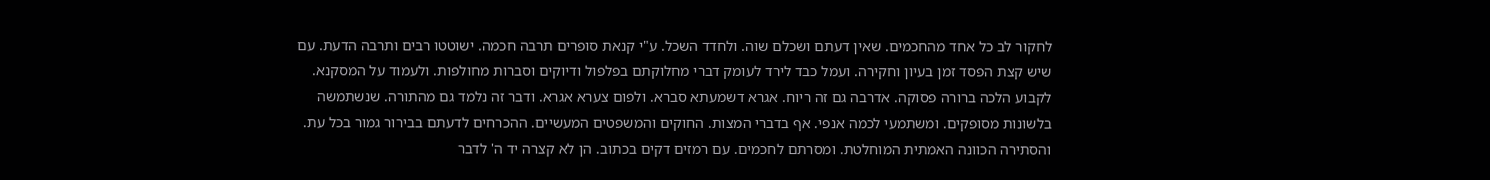לחקור לב כל אחד מהחכמים. שאין דעתם ושכלם שוה. ולחדד השכל. ע"י קנאת סופרים תרבה חכמה. ישוטטו רבים ותרבה הדעת. עם שיש קצת הפסד זמן בעיון וחקירה. ועמל כבד לירד לעומק דברי מחלוקתם בפלפול ודיוקים וסברות מחולפות. ולעמוד על המסקנא. לקבוע הלכה ברורה פסוקה. אדרבה גם זה ריוח. אגרא דשמעתא סברא. ולפום צערא אגרא. ודבר זה נלמד גם מהתורה. שנשתמשה בלשונות מסופקים. ומשתמעי לכמה אנפי. אף בדברי המצות. החוקים והמשפטים המעשיים. ההכרחים לדעתם בבירור גמור בכל עת. והסתירה הכוונה האמתית המוחלטת. ומסרתם לחכמים. עם רמזים דקים בכתוב. הן לא קצרה יד ה' לדבר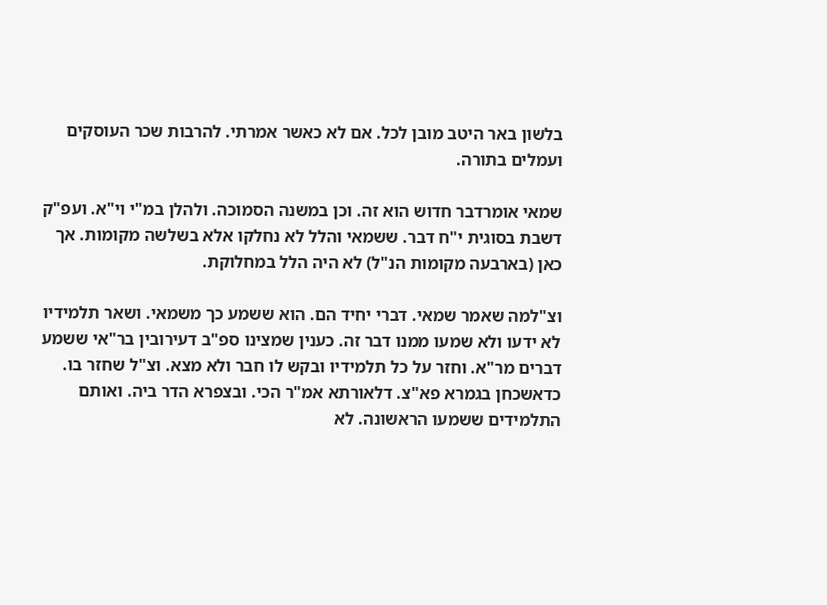בלשון באר היטב מובן לכל. אם לא כאשר אמרתי. להרבות שכר העוסקים ועמלים בתורה.

שמאי אומרדבר חדוש הוא זה. וכן במשנה הסמוכה. ולהלן במ"י וי"א. ועפ"ק דשבת בסוגית י"ח דבר. ששמאי והלל לא נחלקו אלא בשלשה מקומות. אך כאן (בארבעה מקומות הנ"ל) לא היה הלל במחלוקת.

וצ"למה שאמר שמאי. דברי יחיד הם. הוא ששמע כך משמאי. ושאר תלמידיו לא ידעו ולא שמעו ממנו דבר זה. כענין שמצינו ספ"ב דעירובין בר"אי ששמע דברים מר"א. וחזר על כל תלמידיו ובקש לו חבר ולא מצא. וצ"ל שחזר בו. כדאשכחן בגמרא פא"צ. דלאורתא אמ"ר הכי. ובצפרא הדר ביה. ואותם התלמידים ששמעו הראשונה. לא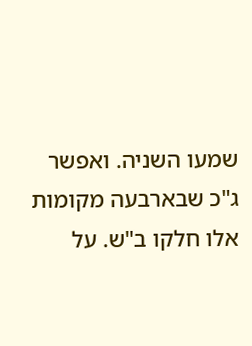שמעו השניה. ואפשר ג"כ שבארבעה מקומות אלו חלקו ב"ש. על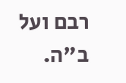רבם ועל ב"ה.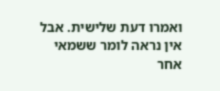ואמרו דעת שלישית. אבל אין נראה לומר ששמאי אחר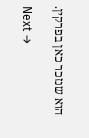הוא שנזכר כאן בפרקין.

Next →